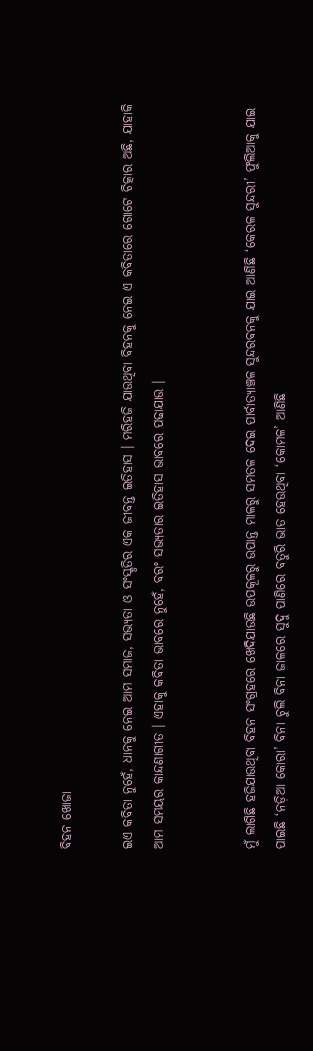ବିହନ ଖୋଜା

ଇଏ କବିତା ନୁହେଁ, ଧାନକୁ ନେଇ ଆମ ସମାଜ, ସଭ୍ୟତା ଓ ସଂସ୍କୃତିର ଏକ ଜୀବନ୍ତ ଇତିହାସ । ମରିହଜି ଯାଉଥିବା ବିହନକୁ ନେଇ ଏ କବିତାରେ ଗୋଟେ ଚିତ୍କାର ଅଛି, ଯାହାକି ଆମ ସମୟର କାନ୍ଦଣାଗୀତ । ଏହାକୁ କବିତା ଭାବରେ ନୁହେଁ, ବରଂ ସଭ୍ୟତାର ଇତିହାସ ଭାବରେ ପଢାଯାଉ ।


ମୁଁ ଲାଗିଛି ହଜିଯାଉଥିବା ବିହନ ସଂଗ୍ରହରେ ଖେଦିଯାଉଛି ଉପକୂଳରୁ ଉପାନ୍ତ ମାଳରୁ ସମତଳ ଦେଇ ପାର୍ବାତ୍ୟାଞ୍ଚଳ ସୁନ୍ଦରବନକୁ ଯାଇ ଆଣିଛି ‘କେରଳ ସୁନ୍ଦରୀ’ ଫୁଲିଆକୁ ଯାଇ ପାଇଛି ‘ନଡ଼ିଆ କୋରା’ ବିନା ଚୁଲି ବିନା ଜାଳରେ ସୁଦୁ ପାଣିରେ ବତୁରି ଭାତ ହେଉଥିବା ‘କୋମଳ’ ଆଣିଛି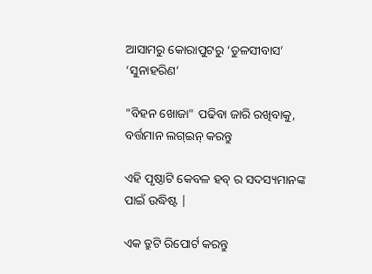ଆସାମରୁ କୋରାପୁଟରୁ ‘ତୁଳସୀବାସ’ ‘ସୁନାହରିଣ’

"ବିହନ ଖୋଜା" ପଢିବା ଜାରି ରଖିବାକୁ, ବର୍ତ୍ତମାନ ଲଗ୍ଇନ୍ କରନ୍ତୁ

ଏହି ପୃଷ୍ଠାଟି କେବଳ ହବ୍ ର ସଦସ୍ୟମାନଙ୍କ ପାଇଁ ଉଦ୍ଧିଷ୍ଟ |

ଏକ ତ୍ରୁଟି ରିପୋର୍ଟ କରନ୍ତୁ